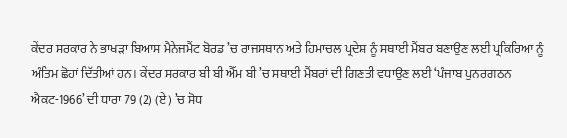ਕੇਂਦਰ ਸਰਕਾਰ ਨੇ ਭਾਖੜਾ ਬਿਆਸ ਮੈਨੇਜਮੈਂਟ ਬੋਰਡ ’ਚ ਰਾਜਸਥਾਨ ਅਤੇ ਹਿਮਾਚਲ ਪ੍ਰਦੇਸ਼ ਨੂੰ ਸਥਾਈ ਮੈਂਬਰ ਬਣਾਉਣ ਲਈ ਪ੍ਰਕਿਰਿਆ ਨੂੰ ਅੰਤਿਮ ਛੋਹਾਂ ਦਿੱਤੀਆਂ ਹਨ। ਕੇਂਦਰ ਸਰਕਾਰ ਬੀ ਬੀ ਐੱਮ ਬੀ ’ਚ ਸਥਾਈ ਮੈਂਬਰਾਂ ਦੀ ਗਿਣਤੀ ਵਧਾਉਣ ਲਈ ‘ਪੰਜਾਬ ਪੁਨਰਗਠਨ ਐਕਟ-1966’ ਦੀ ਧਾਰਾ 79 (2) (ਏ) ’ਚ ਸੋਧ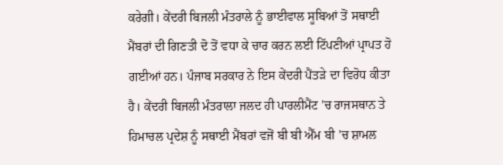ਕਰੇਗੀ। ਕੇਂਦਰੀ ਬਿਜਲੀ ਮੰਤਰਾਲੇ ਨੂੰ ਭਾਈਵਾਲ ਸੂਬਿਆਂ ਤੋਂ ਸਥਾਈ ਮੈਂਬਰਾਂ ਦੀ ਗਿਣਤੀ ਦੋ ਤੋਂ ਵਧਾ ਕੇ ਚਾਰ ਕਰਨ ਲਈ ਟਿੱਪਣੀਆਂ ਪ੍ਰਾਪਤ ਹੋ ਗਈਆਂ ਹਨ। ਪੰਜਾਬ ਸਰਕਾਰ ਨੇ ਇਸ ਕੇਂਦਰੀ ਪੈਂਤੜੇ ਦਾ ਵਿਰੋਧ ਕੀਤਾ ਹੈ। ਕੇਂਦਰੀ ਬਿਜਲੀ ਮੰਤਰਾਲਾ ਜਲਦ ਹੀ ਪਾਰਲੀਮੈਂਟ ’ਚ ਰਾਜਸਥਾਨ ਤੇ ਹਿਮਾਚਲ ਪ੍ਰਦੇਸ਼ ਨੂੰ ਸਥਾਈ ਮੈਂਬਰਾਂ ਵਜੋਂ ਬੀ ਬੀ ਐੱਮ ਬੀ ’ਚ ਸ਼ਾਮਲ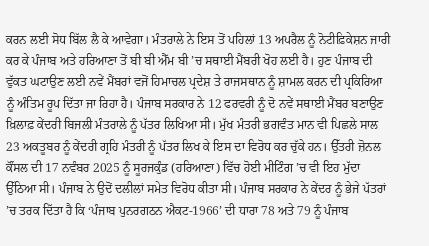ਕਰਨ ਲਈ ਸੋਧ ਬਿੱਲ ਲੈ ਕੇ ਆਵੇਗਾ। ਮੰਤਰਾਲੇ ਨੇ ਇਸ ਤੋਂ ਪਹਿਲਾਂ 13 ਅਪਰੈਲ ਨੂੰ ਨੋਟੀਫ਼ਿਕੇਸ਼ਨ ਜਾਰੀ ਕਰ ਕੇ ਪੰਜਾਬ ਅਤੇ ਹਰਿਆਣਾ ਤੋਂ ਬੀ ਬੀ ਐੱਮ ਬੀ ’ਚ ਸਥਾਈ ਮੈਂਬਰੀ ਖੋਹ ਲਈ ਹੈ। ਹੁਣ ਪੰਜਾਬ ਦੀ ਵੁੱਕਤ ਘਟਾਉਣ ਲਈ ਨਵੇਂ ਮੈਂਬਰਾਂ ਵਜੋਂ ਹਿਮਾਚਲ ਪ੍ਰਦੇਸ਼ ਤੇ ਰਾਜਸਥਾਨ ਨੂੰ ਸ਼ਾਮਲ ਕਰਨ ਦੀ ਪ੍ਰਕਿਰਿਆ ਨੂੰ ਅੰਤਿਮ ਰੂਪ ਦਿੱਤਾ ਜਾ ਰਿਹਾ ਹੈ। ਪੰਜਾਬ ਸਰਕਾਰ ਨੇ 12 ਫਰਵਰੀ ਨੂੰ ਦੋ ਨਵੇਂ ਸਥਾਈ ਮੈਂਬਰ ਬਣਾਉਣ ਖ਼ਿਲਾਫ਼ ਕੇਂਦਰੀ ਬਿਜਲੀ ਮੰਤਰਾਲੇ ਨੂੰ ਪੱਤਰ ਲਿਖਿਆ ਸੀ। ਮੁੱਖ ਮੰਤਰੀ ਭਗਵੰਤ ਮਾਨ ਵੀ ਪਿਛਲੇ ਸਾਲ 23 ਅਕਤੂਬਰ ਨੂੰ ਕੇਂਦਰੀ ਗ੍ਰਹਿ ਮੰਤਰੀ ਨੂੰ ਪੱਤਰ ਲਿਖ ਕੇ ਇਸ ਦਾ ਵਿਰੋਧ ਕਰ ਚੁੱਕੇ ਹਨ। ਉੱਤਰੀ ਜ਼ੋਨਲ ਕੌਂਸਲ ਦੀ 17 ਨਵੰਬਰ 2025 ਨੂੰ ਸੂਰਜਕੁੰਡ (ਹਰਿਆਣਾ) ਵਿੱਚ ਹੋਈ ਮੀਟਿੰਗ ’ਚ ਵੀ ਇਹ ਮੁੱਦਾ ਉੱਠਿਆ ਸੀ। ਪੰਜਾਬ ਨੇ ਉਦੋਂ ਦਲੀਲਾਂ ਸਮੇਤ ਵਿਰੋਧ ਕੀਤਾ ਸੀ। ਪੰਜਾਬ ਸਰਕਾਰ ਨੇ ਕੇਂਦਰ ਨੂੰ ਭੇਜੇ ਪੱਤਰਾਂ ’ਚ ਤਰਕ ਦਿੱਤਾ ਹੈ ਕਿ ‘ਪੰਜਾਬ ਪੁਨਰਗਠਨ ਐਕਟ-1966’ ਦੀ ਧਾਰਾ 78 ਅਤੇ 79 ਨੂੰ ਪੰਜਾਬ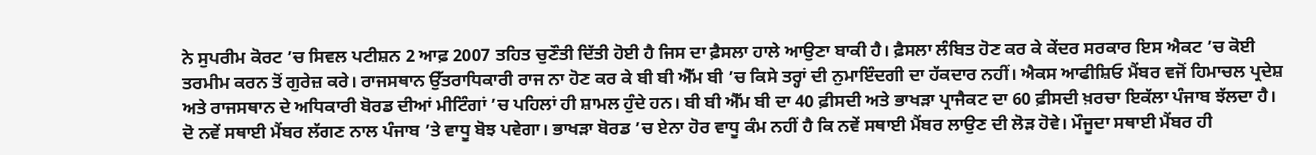ਨੇ ਸੁਪਰੀਮ ਕੋਰਟ ’ਚ ਸਿਵਲ ਪਟੀਸ਼ਨ 2 ਆਫ਼ 2007 ਤਹਿਤ ਚੁਣੌਤੀ ਦਿੱਤੀ ਹੋਈ ਹੈ ਜਿਸ ਦਾ ਫ਼ੈਸਲਾ ਹਾਲੇ ਆਉਣਾ ਬਾਕੀ ਹੈ। ਫ਼ੈਸਲਾ ਲੰਬਿਤ ਹੋਣ ਕਰ ਕੇ ਕੇਂਦਰ ਸਰਕਾਰ ਇਸ ਐਕਟ ’ਚ ਕੋਈ ਤਰਮੀਮ ਕਰਨ ਤੋਂ ਗੁਰੇਜ਼ ਕਰੇ। ਰਾਜਸਥਾਨ ਉੱਤਰਾਧਿਕਾਰੀ ਰਾਜ ਨਾ ਹੋਣ ਕਰ ਕੇ ਬੀ ਬੀ ਐੱਮ ਬੀ ’ਚ ਕਿਸੇ ਤਰ੍ਹਾਂ ਦੀ ਨੁਮਾਇੰਦਗੀ ਦਾ ਹੱਕਦਾਰ ਨਹੀਂ। ਐਕਸ ਆਫੀਸ਼ਿਓ ਮੈਂਬਰ ਵਜੋਂ ਹਿਮਾਚਲ ਪ੍ਰਦੇਸ਼ ਅਤੇ ਰਾਜਸਥਾਨ ਦੇ ਅਧਿਕਾਰੀ ਬੋਰਡ ਦੀਆਂ ਮੀਟਿੰਗਾਂ ’ਚ ਪਹਿਲਾਂ ਹੀ ਸ਼ਾਮਲ ਹੁੰਦੇ ਹਨ। ਬੀ ਬੀ ਐੱਮ ਬੀ ਦਾ 40 ਫ਼ੀਸਦੀ ਅਤੇ ਭਾਖੜਾ ਪ੍ਰਾਜੈਕਟ ਦਾ 60 ਫ਼ੀਸਦੀ ਖ਼ਰਚਾ ਇਕੱਲਾ ਪੰਜਾਬ ਝੱਲਦਾ ਹੈ। ਦੋ ਨਵੇਂ ਸਥਾਈ ਮੈਂਬਰ ਲੱਗਣ ਨਾਲ ਪੰਜਾਬ ’ਤੇ ਵਾਧੂ ਬੋਝ ਪਵੇਗਾ। ਭਾਖੜਾ ਬੋਰਡ ’ਚ ਏਨਾ ਹੋਰ ਵਾਧੂ ਕੰਮ ਨਹੀਂ ਹੈ ਕਿ ਨਵੇਂ ਸਥਾਈ ਮੈਂਬਰ ਲਾਉਣ ਦੀ ਲੋੜ ਹੋਵੇ। ਮੌਜੂਦਾ ਸਥਾਈ ਮੈਂਬਰ ਹੀ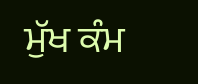ਮੁੱਖ ਕੰਮ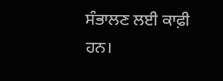ਸੰਭਾਲਣ ਲਈ ਕਾਫ਼ੀ ਹਨ।